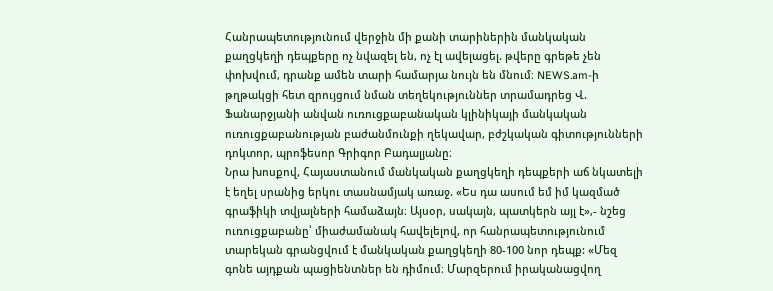Հանրապետությունում վերջին մի քանի տարիներին մանկական քաղցկեղի դեպքերը ոչ նվազել են, ոչ էլ ավելացել. թվերը գրեթե չեն փոխվում, դրանք ամեն տարի համարյա նույն են մնում։ NEWS.am-ի թղթակցի հետ զրույցում նման տեղեկություններ տրամադրեց Վ. Ֆանարջյանի անվան ուռուցքաբանական կլինիկայի մանկական ուռուցքաբանության բաժանմունքի ղեկավար, բժշկական գիտությունների դոկտոր, պրոֆեսոր Գրիգոր Բադալյանը։
Նրա խոսքով, Հայաստանում մանկական քաղցկեղի դեպքերի աճ նկատելի է եղել սրանից երկու տասնամյակ առաջ. «Ես դա ասում եմ իմ կազմած գրաֆիկի տվյալների համաձայն։ Այսօր, սակայն, պատկերն այլ է»,- նշեց ուռուցքաբանը՝ միաժամանակ հավելելով, որ հանրապետությունում տարեկան գրանցվում է մանկական քաղցկեղի 80-100 նոր դեպք: «Մեզ գոնե այդքան պացիենտներ են դիմում։ Մարզերում իրականացվող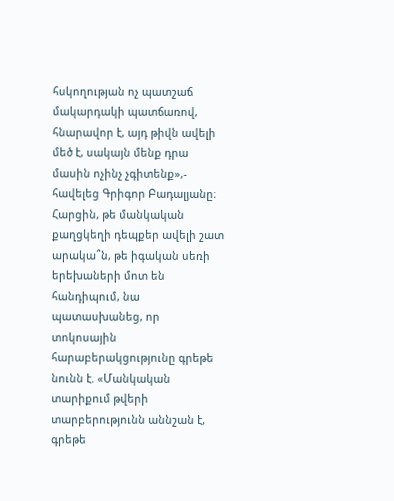հսկողության ոչ պատշաճ մակարդակի պատճառով, հնարավոր է, այդ թիվն ավելի մեծ է, սակայն մենք դրա մասին ոչինչ չգիտենք»,- հավելեց Գրիգոր Բադալյանը։
Հարցին, թե մանկական քաղցկեղի դեպքեր ավելի շատ արակա՞ն, թե իգական սեռի երեխաների մոտ են հանդիպում, նա պատասխանեց, որ տոկոսային հարաբերակցությունը գրեթե նունն է. «Մանկական տարիքում թվերի տարբերությունն աննշան է, գրեթե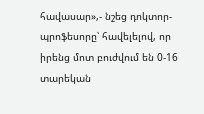հավասար»,- նշեց դոկտոր-պրոֆեսորը՝ հավելելով, որ իրենց մոտ բուժվում են 0-16 տարեկան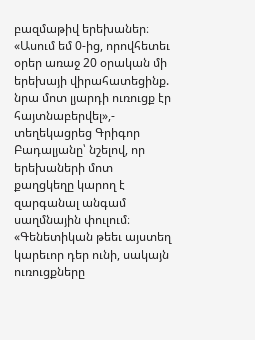բազմաթիվ երեխաներ։
«Ասում եմ 0-ից, որովհետեւ օրեր առաջ 20 օրական մի երեխայի վիրահատեցինք. նրա մոտ լյարդի ուռուցք էր հայտնաբերվել»,- տեղեկացրեց Գրիգոր Բադալյանը՝ նշելով, որ երեխաների մոտ քաղցկեղը կարող է զարգանալ անգամ սաղմնային փուլում։ «Գենետիկան թեեւ այստեղ կարեւոր դեր ունի, սակայն ուռուցքները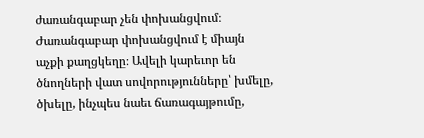ժառանգաբար չեն փոխանցվում։ Ժառանգաբար փոխանցվում է միայն աչքի քաղցկեղը։ Ավելի կարեւոր են ծնողների վատ սովորությունները՝ խմելը, ծխելը, ինչպես նաեւ ճառագայթումը,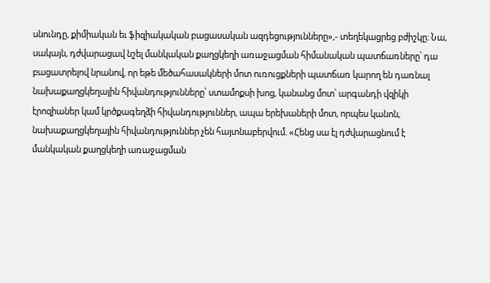սնունդը, քիմիական եւ ֆիզիակական բացասական ազդեցությունները»,- տեղեկացրեց բժիշկը։ Նա, սակայն, դժվարացավ նշել մանկական քաղցկեղի առաջացման հիմանական պատճառները՝ դա բացատրելով նրանով, որ եթե մեծահասակների մոտ ուռուցքների պատճառ կարող են դառնալ նախաքաղցկեղային հիվանդությունները՝ ստամոքսի խոց, կանանց մոտ՝ արգանդի վզիկի էրոզիաներ կամ կրծքագեղձի հիվանդություններ, ապա երեխաների մոտ, որպես կանոն, նախաքաղցկեղային հիվանդություններ չեն հայտնաբերվում. «Հենց սա էլ դժվարացնում է մանկական քաղցկեղի առաջացման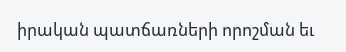իրական պատճառների որոշման եւ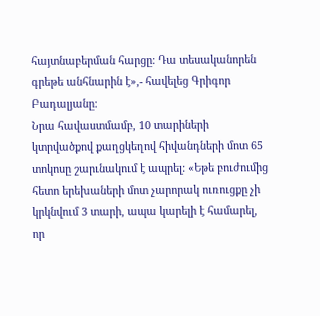հայտնաբերման հարցը։ Դա տեսականորեն գրեթե անհնարին է»,- հավելեց Գրիգոր Բադալյանը։
Նրա հավաստմամբ, 10 տարիների կտրվածքով քաղցկեղով հիվանդների մոտ 65 տոկոսը շարւնակում է ապրել: «Եթե բուժումից հետո երեխաների մոտ չարորակ ուռուցքը չի կրկնվում 3 տարի, ապա կարելի է համարել, որ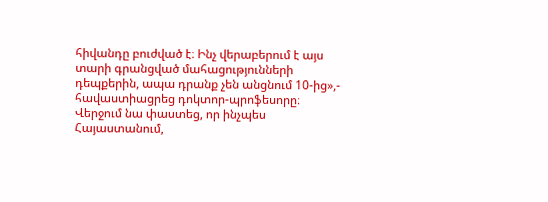հիվանդը բուժված է։ Ինչ վերաբերում է այս տարի գրանցված մահացությունների դեպքերին, ապա դրանք չեն անցնում 10-ից»,- հավաստիացրեց դոկտոր-պրոֆեսորը։
Վերջում նա փաստեց, որ ինչպես Հայաստանում,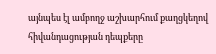այնպես էլ ամբողջ աշխարհում քաղցկեղով հիվանդացության դեպքերը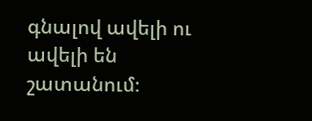գնալով ավելի ու ավելի են շատանում։